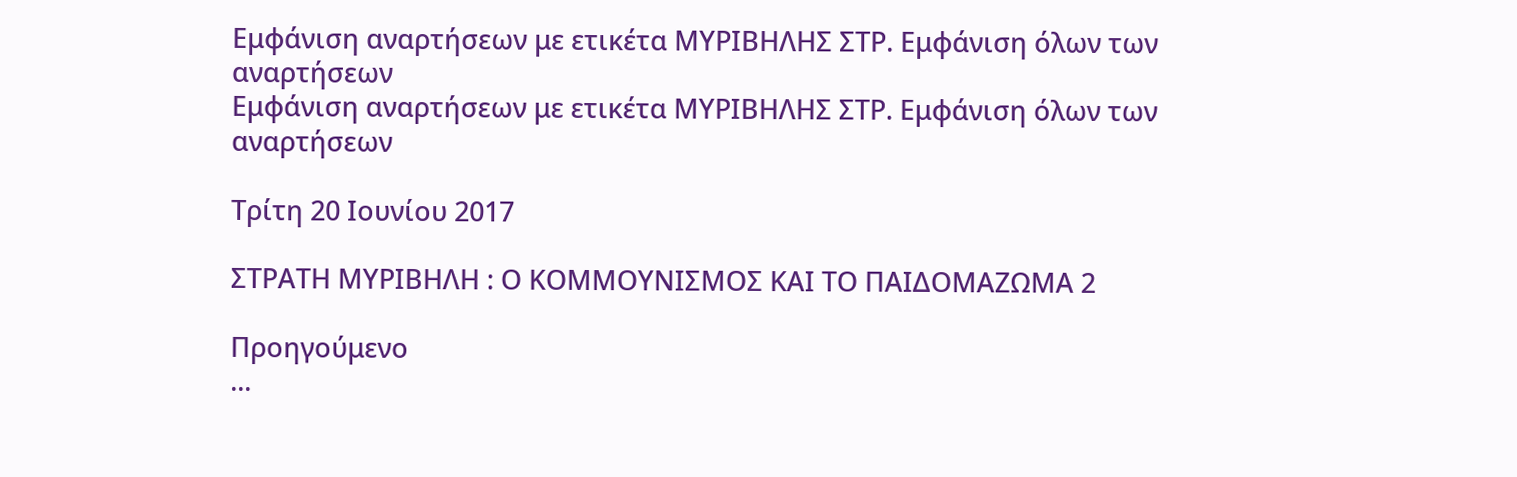Εμφάνιση αναρτήσεων με ετικέτα ΜΥΡΙΒΗΛΗΣ ΣΤΡ. Εμφάνιση όλων των αναρτήσεων
Εμφάνιση αναρτήσεων με ετικέτα ΜΥΡΙΒΗΛΗΣ ΣΤΡ. Εμφάνιση όλων των αναρτήσεων

Τρίτη 20 Ιουνίου 2017

ΣΤΡΑΤΗ ΜΥΡΙΒΗΛΗ : Ο ΚΟΜΜΟΥΝΙΣΜΟΣ ΚΑΙ ΤΟ ΠΑΙΔΟΜΑΖΩΜΑ 2

Προηγούμενο
...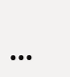...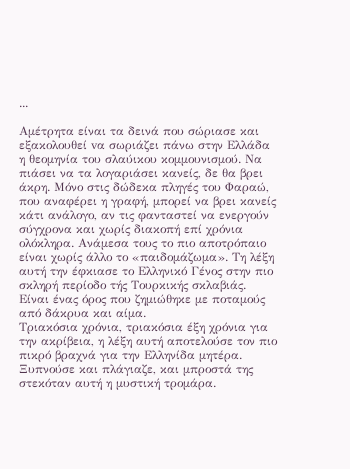...

Αμέτρητα είναι τα δεινά που σώριασε και εξακολουθεί vα σωριάζει πάνω στην Ελλάδα η θεομηνία του σλαύικου κομμουνισμού. Να πιάσει να τα λογαριάσει κανείς, δε θα βρει άκρη. Μόνο στις δώδεκα πληγές του Φαραώ, που αναφέρει η γραφή, μπορεί να βρει κανείς κάτι ανάλογο, αν τις φανταστεί να ενεργούν σύγχρονα και χωρίς διακοπή επί χρόνια ολόκληρα. Ανάμεσα τους το πιο αποτρόπαιο είναι χωρίς άλλο το «παιδομάζωμα». Τη λέξη αυτή την έφκιασε το Ελληνικό Γένος στην πιο σκληρή περίοδο τής Τουρκικής σκλαβιάς. Είναι ένας όρος που ζημιώθηκε με ποταμούς από δάκρυα και αίμα.
Τριακόσια χρόνια, τριακόσια έξη χρόνια για την ακρίβεια, η λέξη αυτή αποτελούσε τον πιο πικρό βραχνά για την Ελληνίδα μητέρα. Ξυπνούσε και πλάγιαζε, και μπροστά της στεκόταν αυτή η μυστική τρομάρα.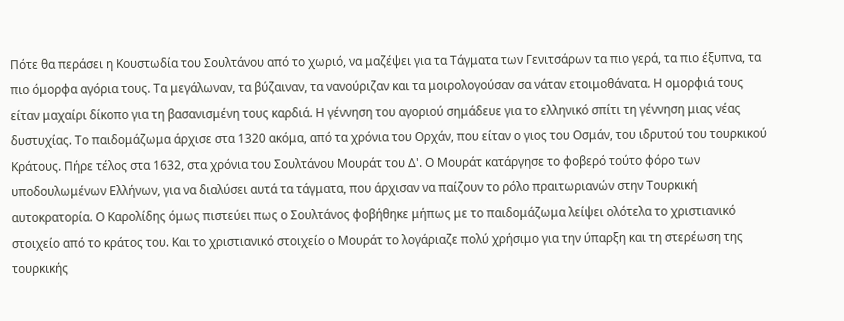Πότε θα περάσει η Κουστωδία του Σουλτάνου από το χωριό, να μαζέψει για τα Τάγματα των Γενιτσάρων τα πιο γερά, τα πιο έξυπνα, τα πιο όμορφα αγόρια τους. Τα μεγάλωναν, τα βύζαιναν, τα νανούριζαν και τα μοιρολογούσαν σα νάταν ετοιμοθάνατα. Η ομορφιά τους είταν μαχαίρι δίκοπο για τη βασανισμένη τους καρδιά. Η γέννηση του αγοριού σημάδευε για το ελληνικό σπίτι τη γέννηση μιας νέας δυστυχίας. Το παιδομάζωμα άρχισε στα 1320 ακόμα, από τα χρόνια του Ορχάν, που είταν ο γιος του Οσμάν, του ιδρυτού του τουρκικού Κράτους. Πήρε τέλος στα 1632, στα χρόνια του Σουλτάνου Μουράτ του Δ'. Ο Μουράτ κατάργησε το φοβερό τούτο φόρο των υποδουλωμένων Ελλήνων, για να διαλύσει αυτά τα τάγματα, που άρχισαν να παίζουν το ρόλο πραιτωριανών στην Τουρκική αυτοκρατορία. Ο Καρολίδης όμως πιστεύει πως ο Σουλτάνος φοβήθηκε μήπως με το παιδομάζωμα λείψει ολότελα το χριστιανικό στοιχείο από το κράτος του. Και το χριστιανικό στοιχείο ο Μουράτ το λογάριαζε πολύ χρήσιμο για την ύπαρξη και τη στερέωση της τουρκικής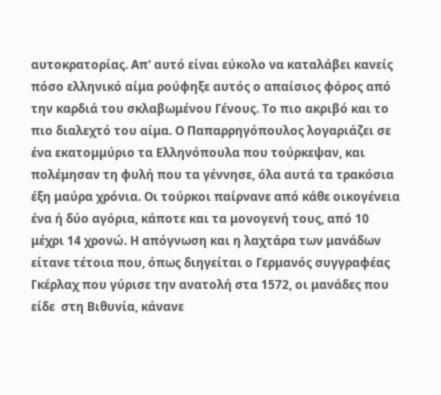αυτοκρατορίας. Απ' αυτό είναι εύκολο να καταλάβει κανείς πόσο ελληνικό αίμα ρούφηξε αυτός ο απαίσιος φόρος από την καρδιά του σκλαβωμένου Γένους. Το πιο ακριβό και το πιο διαλεχτό του αίμα. Ο Παπαρρηγόπουλος λογαριάζει σε ένα εκατομμύριο τα Ελληνόπουλα που τούρκεψαν, και πολέμησαν τη φυλή που τα γέννησε, όλα αυτά τα τρακόσια έξη μαύρα χρόνια. Οι τούρκοι παίρνανε από κάθε οικογένεια ένα ή δύο αγόρια, κάποτε και τα μονογενή τους, από 10 μέχρι 14 χρονώ. Η απόγνωση και η λαχτάρα των μανάδων είτανε τέτοια που, όπως διηγείται ο Γερμανός συγγραφέας Γκέρλαχ που γύρισε την ανατολή στα 1572, οι μανάδες που είδε  στη Βιθυνία, κάνανε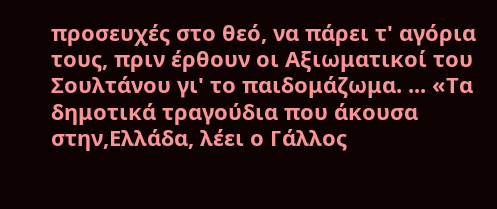προσευχές στο θεό, να πάρει τ' αγόρια τους, πριν έρθουν οι Αξιωματικοί του Σουλτάνου γι' το παιδομάζωμα. ... «Τα δημοτικά τραγούδια που άκουσα στην,Ελλάδα, λέει ο Γάλλος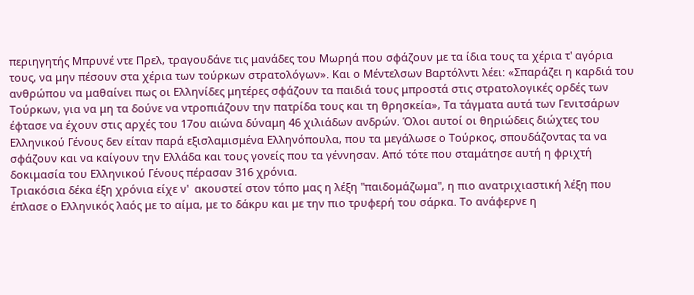περιηγητής Μπρυνέ ντε Πρελ, τραγουδάνε τις μανάδες του Μωρηά που σφάζουν με τα ίδια τους τα χέρια τ' αγόρια τους, να μην πέσουν στα χέρια των τούρκων στρατολόγων». Και ο Μέντελσων Βαρτόλντι λέει: «Σπαράζει η καρδιά του ανθρώπου να μαθαίνει πως oι Ελληνίδες μητέρες σφάζουν τα παιδιά τους μπροστά στις στρατολογικές ορδές των Τούρκων, για να μη τα δούνε να ντροπιάζουν την πατρίδα τους και τη θρησκεία», Τα τάγματα αυτά των Γενιτσάρων έφτασε να έχουν στις αρχές του 17ου αιώνα δύναμη 46 χιλιάδων ανδρών. Όλοι αυτοί οι θηριώδεις διώχτες του Ελληνικού Γένους δεν είταν παρά εξισλαμισμένα Ελληνόπουλα, που τα μεγάλωσε ο Τούρκος, σπουδάζοντας τα να σφάζουν και να καίγουν την Ελλάδα και τους γονείς που τα γέννησαν. Από τότε που σταμάτησε αυτή η φριχτή δοκιμασία του Ελληνικού Γένους πέρασαν 316 χρόνια.
Τριακόσια δέκα έξη χρόνια είχε ν'  ακουστεί στον τόπο μας η λέξη "παιδομάζωμα", η πιο ανατριχιαστική λέξη που έπλασε ο Ελληνικός λαός με το αίμα, με το δάκρυ και με την πιο τρυφερή του σάρκα. Το ανάφερνε η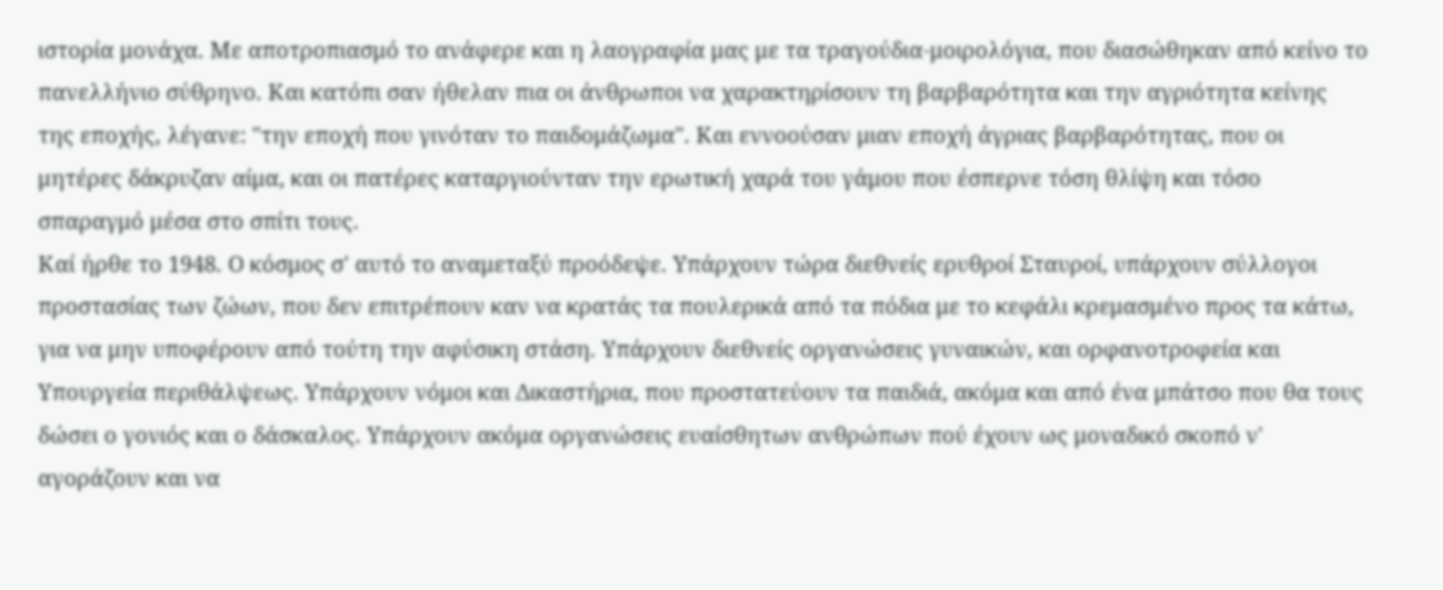ιστορία μονάχα. Με αποτροπιασμό το ανάφερε και η λαογραφία μας με τα τραγούδια-μοιρολόγια, που διασώθηκαν από κείνο το πανελλήνιο σύθρηνο. Και κατόπι σαν ήθελαν πια οι άνθρωποι να χαρακτηρίσουν τη βαρβαρότητα και την αγριότητα κείνης της εποχής, λέγανε: "την εποχή που γινόταν το παιδομάζωμα". Και εννοούσαν μιαν εποχή άγριας βαρβαρότητας, που οι μητέρες δάκρυζαν αίμα, και οι πατέρες καταργιούνταν την ερωτική χαρά του γάμου που έσπερνε τόση θλίψη και τόσο σπαραγμό μέσα στο σπίτι τους.
Καί ήρθε το 1948. Ο κόσμος σ' αυτό το αναμεταξύ προόδεψε. Υπάρχουν τώρα διεθνείς ερυθροί Σταυροί, υπάρχουν σύλλογοι προστασίας των ζώων, που δεν επιτρέπουν καν να κρατάς τα πουλερικά από τα πόδια με το κεφάλι κρεμασμένο προς τα κάτω, για να μην υποφέρουν από τούτη την αφύσικη στάση. Υπάρχουν διεθνείς οργανώσεις γυναικών, και ορφανοτροφεία και Υπουργεία περιθάλψεως. Υπάρχουν νόμοι και Δικαστήρια, που προστατεύουν τα παιδιά, ακόμα και από ένα μπάτσο που θα τους δώσει ο γονιός και ο δάσκαλος. Υπάρχουν ακόμα οργανώσεις ευαίσθητων ανθρώπων πού έχουν ως μοναδικό σκοπό ν' αγοράζουν και να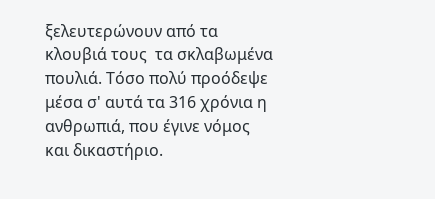ξελευτερώνουν από τα κλουβιά τους  τα σκλαβωμένα πουλιά. Τόσο πολύ προόδεψε μέσα σ' αυτά τα 316 χρόνια η ανθρωπιά, που έγινε νόμος και δικαστήριο.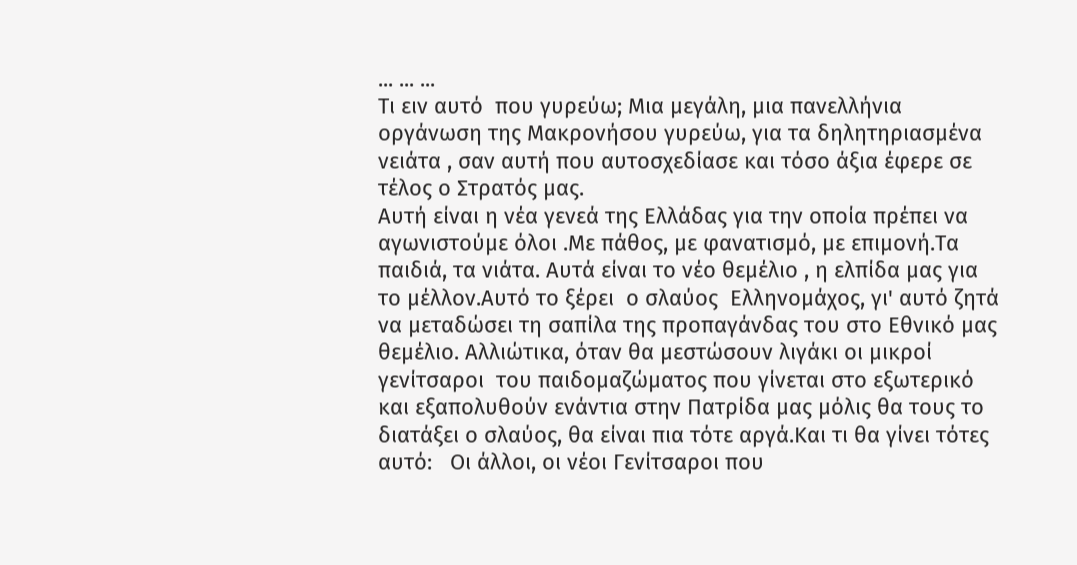... ... ...
Τι ειν αυτό  που γυρεύω; Μια μεγάλη, μια πανελλήνια οργάνωση της Μακρονήσου γυρεύω, για τα δηλητηριασμένα νειάτα , σαν αυτή που αυτοσχεδίασε και τόσο άξια έφερε σε τέλος ο Στρατός μας.
Αυτή είναι η νέα γενεά της Ελλάδας για την οποία πρέπει να αγωνιστούμε όλοι .Με πάθος, με φανατισμό, με επιμονή.Τα παιδιά, τα νιάτα. Αυτά είναι το νέο θεμέλιο , η ελπίδα μας για το μέλλον.Αυτό το ξέρει  ο σλαύος  Ελληνομάχος, γι' αυτό ζητά να μεταδώσει τη σαπίλα της προπαγάνδας του στο Εθνικό μας θεμέλιο. Αλλιώτικα, όταν θα μεστώσουν λιγάκι οι μικροί γενίτσαροι  του παιδομαζώματος που γίνεται στο εξωτερικό και εξαπολυθούν ενάντια στην Πατρίδα μας μόλις θα τους το διατάξει ο σλαύος, θα είναι πια τότε αργά.Και τι θα γίνει τότες αυτό:   Οι άλλοι, οι νέοι Γενίτσαροι που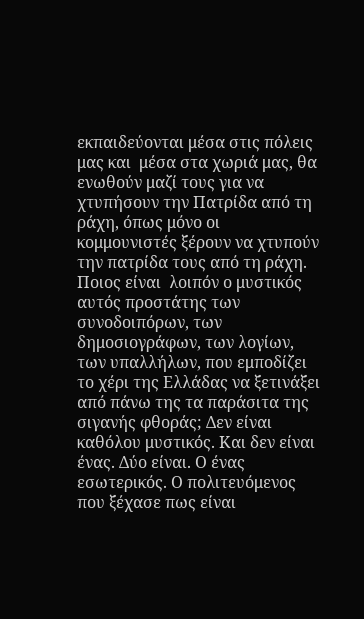εκπαιδεύονται μέσα στις πόλεις μας και  μέσα στα χωριά μας, θα ενωθούν μαζί τους για να χτυπήσουν την Πατρίδα από τη ράχη, όπως μόνο oι κομμουνιστές ξέρουν να χτυπούν την πατρίδα τους από τη ράχη. Ποιος είναι  λοιπόν ο μυστικός αυτός προστάτης των συνοδοιπόρων, των δημοσιογράφων, των λογίων, των υπαλλήλων, που εμποδίζει το χέρι της Ελλάδας να ξετινάξει από πάνω της τα παράσιτα της σιγανής φθοράς; Δεν είναι καθόλου μυστικός. Και δεν είναι ένας. Δύο είναι. Ο ένας εσωτερικός. Ο πολιτευόμενος που ξέχασε πως είναι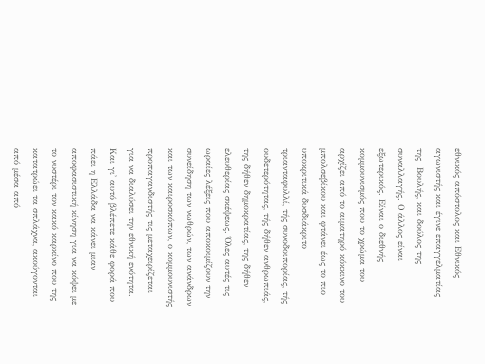εθνικός απόστολος και Εθνικός αγωνιστής και έγινε επαγγελματίας της  Βουλής, και δούλος της συναλλαγής. Ο άλλος είναι εξωτερικός. Είναι ο διεθνής κομμουνισμός που το χρώμα του αρχίζει από το αιματηρό κόκκινο του μπολσεβίκου και φτάνει έως το πιο υποκριτικά δυσδιάκριτο τριανταφυλλί, τής συνοδοιπορίας, τής ουδετερότητας, τής δήθεν ανθρωπιάς, της δήθεν δημοκρατίας, της δήθεν ελευθερίας σκέψεως. Όλες αυτές τις ωραίες λέξεις που αποκοιμίζουν την συνείδηση των νωθρών, των ανάνδρων και των καιροσκόπων, ο κομμουνιστής προπαγανδιστής τις μεταχειρίζεται για να διαλύσει την εθνική ενότητα. Και γι' αυτό βλέπετε κάθε φορά που πάει η Ελλάδα να κάνει μιαν αποφασιστική κίνηση για να κόψει με το νυστέρι τον κακό καρκίνο που της κατατρώει τα σπλάχνα, ακούγονται από μέσα από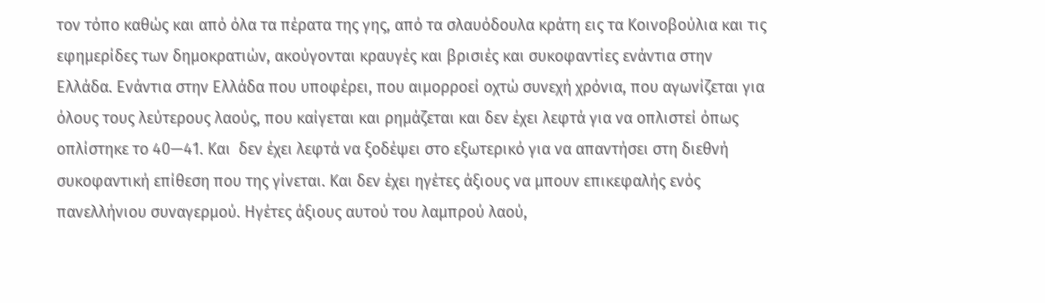τον τόπο καθώς και από όλα τα πέρατα της γης, από τα σλαυόδουλα κράτη εις τα Κοινοβούλια και τις εφημερίδες των δημοκρατιών, ακούγονται κραυγές και βρισιές και συκοφαντίες ενάντια στην Ελλάδα. Ενάντια στην Ελλάδα που υποφέρει, που αιμορροεί οχτώ συνεχή χρόνια, που αγωνίζεται για όλους τους λεύτερους λαούς, που καίγεται και ρημάζεται και δεν έχει λεφτά για να οπλιστεί όπως οπλίστηκε το 40—41. Και  δεν έχει λεφτά να ξοδέψει στο εξωτερικό για να απαντήσει στη διεθνή συκοφαντική επίθεση που της γίνεται. Και δεν έχει ηγέτες άξιους να μπουν επικεφαλής ενός πανελλήνιου συναγερμού. Ηγέτες άξιους αυτού του λαμπρού λαού,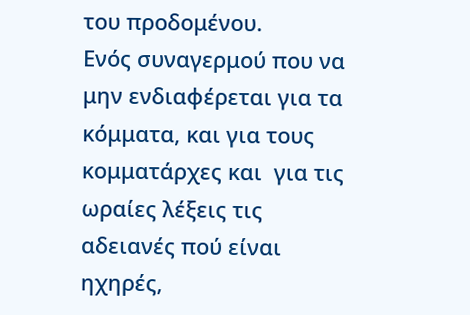του προδομένου.
Ενός συναγερμού που να μην ενδιαφέρεται για τα κόμματα, και για τους κομματάρχες και  για τις ωραίες λέξεις τις αδειανές πού είναι ηχηρές,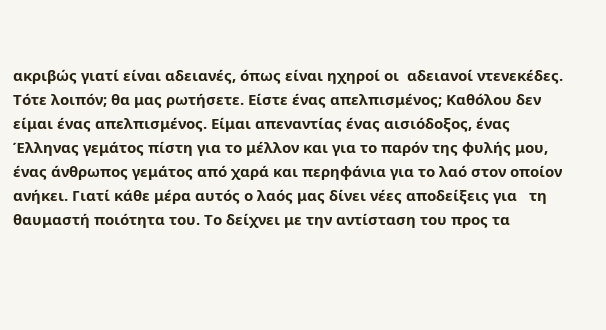ακριβώς γιατί είναι αδειανές, όπως είναι ηχηροί οι  αδειανοί ντενεκέδες.
Τότε λοιπόν; θα μας ρωτήσετε. Είστε ένας απελπισμένος; Καθόλου δεν είμαι ένας απελπισμένος. Είμαι απεναντίας ένας αισιόδοξος, ένας Έλληνας γεμάτος πίστη για το μέλλον και για το παρόν της φυλής μου, ένας άνθρωπος γεμάτος από χαρά και περηφάνια για το λαό στον οποίον ανήκει. Γιατί κάθε μέρα αυτός ο λαός μας δίνει νέες αποδείξεις για   τη θαυμαστή ποιότητα του. Το δείχνει με την αντίσταση του προς τα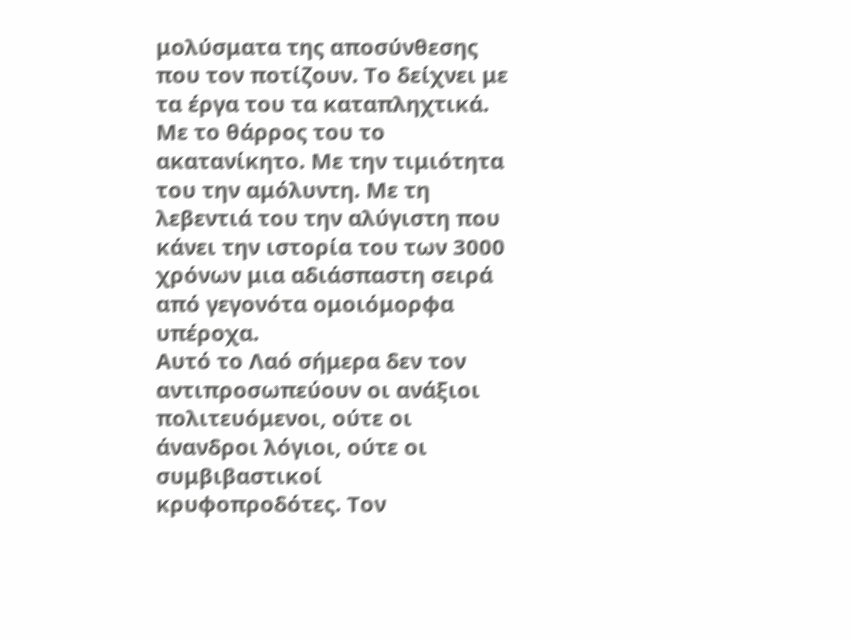μολύσματα της αποσύνθεσης που τον ποτίζουν. Το δείχνει με τα έργα του τα καταπληχτικά. Με το θάρρος του το ακατανίκητο. Με την τιμιότητα του την αμόλυντη. Με τη λεβεντιά του την αλύγιστη που κάνει την ιστορία του των 3000 χρόνων μια αδιάσπαστη σειρά από γεγονότα ομοιόμορφα υπέροχα.
Αυτό το Λαό σήμερα δεν τον αντιπροσωπεύουν οι ανάξιοι πολιτευόμενοι, ούτε οι άνανδροι λόγιοι, ούτε οι συμβιβαστικοί κρυφοπροδότες. Τον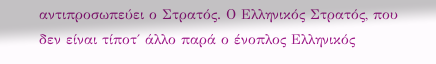αντιπροσωπεύει ο Στρατός. Ο Ελληνικός Στρατός, που δεν είναι τίποτ΄ άλλο παρά ο ένοπλος Ελληνικός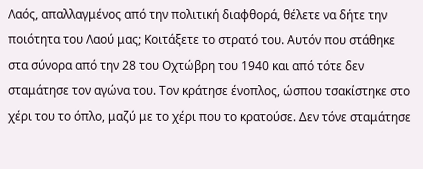Λαός, απαλλαγμένος από την πολιτική διαφθορά, θέλετε να δήτε την ποιότητα του Λαού μας; Κοιτάξετε το στρατό του. Αυτόν που στάθηκε στα σύνορα από την 28 του Οχτώβρη του 1940 και από τότε δεν σταμάτησε τον αγώνα του. Τον κράτησε ένοπλος, ώσπου τσακίστηκε στο χέρι του το όπλο, μαζύ με το χέρι που το κρατούσε. Δεν τόνε σταμάτησε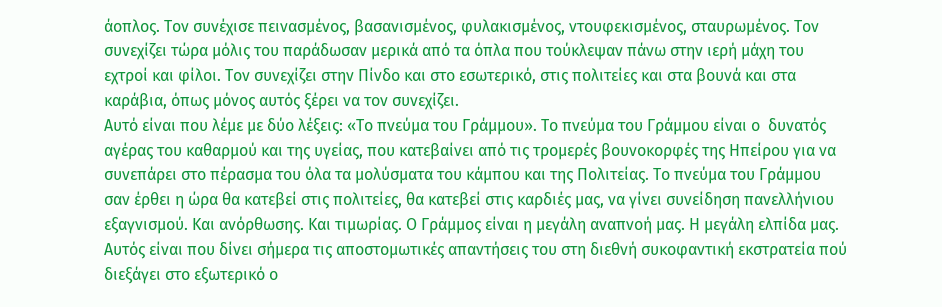άοπλος. Τον συνέχισε πεινασμένος, βασανισμένος, φυλακισμένος, ντουφεκισμένος, σταυρωμένος. Τον συνεχίζει τώρα μόλις του παράδωσαν μερικά από τα όπλα που τούκλεψαν πάνω στην ιερή μάχη του εχτροί και φίλοι. Τον συνεχίζει στην Πίνδο και στο εσωτερικό, στις πολιτείες και στα βουνά και στα καράβια, όπως μόνος αυτός ξέρει να τον συνεχίζει.
Αυτό είναι που λέμε με δύο λέξεις: «Το πνεύμα του Γράμμου». Το πνεύμα του Γράμμου είναι ο  δυνατός αγέρας του καθαρμού και της υγείας, που κατεβαίνει από τις τρομερές βουνοκορφές της Ηπείρου για να συνεπάρει στο πέρασμα του όλα τα μολύσματα του κάμπου και της Πολιτείας. Το πνεύμα του Γράμμου σαν έρθει η ώρα θα κατεβεί στις πολιτείες, θα κατεβεί στις καρδιές μας, να γίνει συνείδηση πανελλήνιου εξαγνισμού. Και ανόρθωσης. Και τιμωρίας. Ο Γράμμος είναι η μεγάλη αναπνοή μας. Η μεγάλη ελπίδα μας. Αυτός είναι που δίνει σήμερα τις αποστομωτικές απαντήσεις του στη διεθνή συκοφαντική εκστρατεία πού διεξάγει στο εξωτερικό ο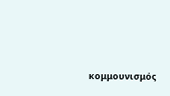κομμουνισμός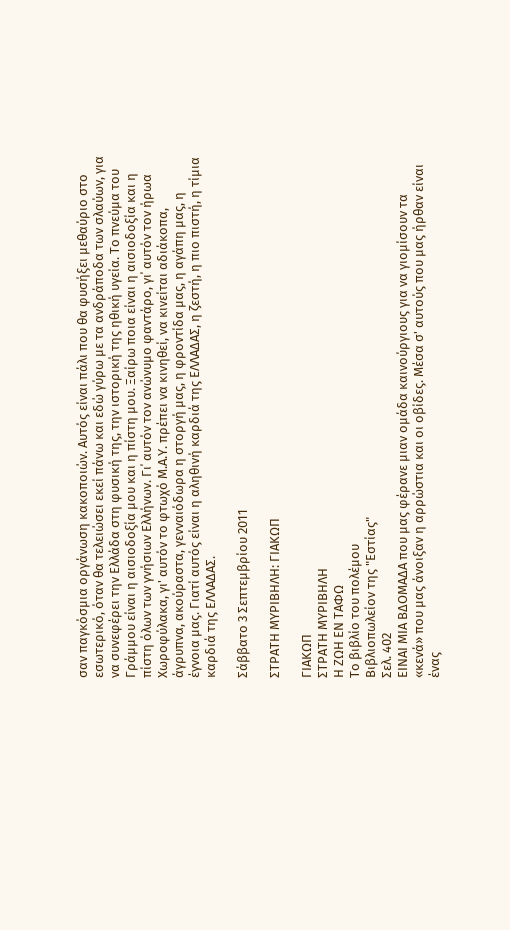σαν παγκόσμια οργάνωση κακοποιών. Αυτός είναι πάλι που θα φυσήξει μεθαύριο στο εσωτερικό, όταν θα τελειώσει εκεί πάνω και εδώ γύρω με τα ανδράποδα των σλαύων, για να συνεφέρει την Ελλάδα στη φυσική της, την ιστορική της ηθική υγεία. Το πνεύμα του Γράμμου είναι η αισιοδοξία μου και η πίστη μου. Ξαίρω ποια είναι η αισιοδοξία και η πίστη όλων των γνήσιων Ελλήνων. Γι΄ αυτόν τον ανώνυμο φαντάρο, γι΄ αυτόν τον ήρωα Χωροφύλακα, γι' αυτόν το φτωχό Μ.Α.Υ. πρέπει να κινηθεί, να κινείται αδιάκοπα, άγρυπνα, ακούραστα, γενναιόδωρα η στοργή μας, η φροντίδα μας, η αγάπη μας, η έγνοια μας. Γιατί αυτός είναι η αληθινή καρδιά της ΕΛΛΑΔΑΣ, η ζεστή, η πιο πιστή, η τίμια καρδιά της ΕΛΛΑΔΑΣ.

Σάββατο 3 Σεπτεμβρίου 2011

ΣΤΡΑΤΗ ΜΥΡΙΒΗΛΗ: ΓΙΑΚΩΠ

ΓΙΑΚΩΠ
ΣΤΡΑΤΗ ΜΥΡΙΒΗΛΗ
Η ΖΩΗ ΕΝ ΤΑΦΩ
Το βιβλίο του πολέμου
Βιβλιοπωλείον της "Εστίας"
Σελ. 402
ΕΙΝΑΙ ΜΙΑ ΒΔΟΜΑΔΑ που μας φέρανε μιαν ομάδα καινούργιους για να γιομίσουν τα «κενά» που μας άνοιξαν η αρρώστια και οι οβίδες. Μέσα σ' αυτούς που μας ήρθαν είναι ένας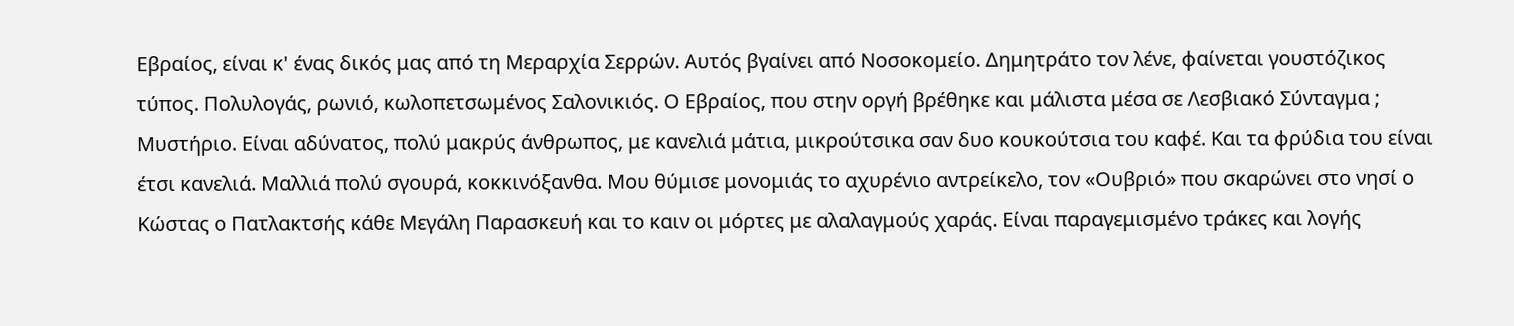Εβραίος, είναι κ' ένας δικός μας από τη Μεραρχία Σερρών. Αυτός βγαίνει από Νοσοκομείο. Δημητράτο τον λένε, φαίνεται γουστόζικος τύπος. Πολυλογάς, ρωνιό, κωλοπετσωμένος Σαλονικιός. Ο Εβραίος, που στην οργή βρέθηκε και μάλιστα μέσα σε Λεσβιακό Σύνταγμα ; Μυστήριο. Είναι αδύνατος, πολύ μακρύς άνθρωπος, με κανελιά μάτια, μικρούτσικα σαν δυο κουκούτσια του καφέ. Και τα φρύδια του είναι έτσι κανελιά. Μαλλιά πολύ σγουρά, κοκκινόξανθα. Μου θύμισε μονομιάς το αχυρένιο αντρείκελο, τον «Ουβριό» που σκαρώνει στο νησί ο Κώστας ο Πατλακτσής κάθε Μεγάλη Παρασκευή και το καιν οι μόρτες με αλαλαγμούς χαράς. Είναι παραγεμισμένο τράκες και λογής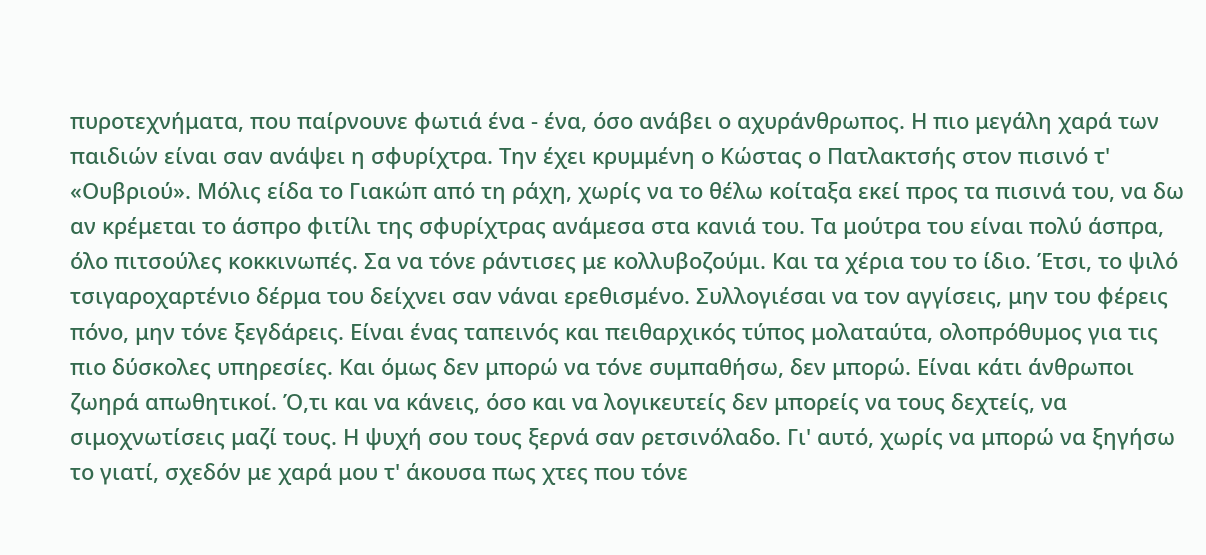πυροτεχνήματα, που παίρνουνε φωτιά ένα - ένα, όσο ανάβει ο αχυράνθρωπος. Η πιο μεγάλη χαρά των παιδιών είναι σαν ανάψει η σφυρίχτρα. Την έχει κρυμμένη ο Κώστας ο Πατλακτσής στον πισινό τ' «Ουβριού». Μόλις είδα το Γιακώπ από τη ράχη, χωρίς να το θέλω κοίταξα εκεί προς τα πισινά του, να δω αν κρέμεται το άσπρο φιτίλι της σφυρίχτρας ανάμεσα στα κανιά του. Τα μούτρα του είναι πολύ άσπρα, όλο πιτσούλες κοκκινωπές. Σα να τόνε ράντισες με κολλυβοζούμι. Και τα χέρια του το ίδιο. Έτσι, το ψιλό τσιγαροχαρτένιο δέρμα του δείχνει σαν νάναι ερεθισμένο. Συλλογιέσαι να τον αγγίσεις, μην του φέρεις πόνο, μην τόνε ξεγδάρεις. Είναι ένας ταπεινός και πειθαρχικός τύπος μολαταύτα, ολοπρόθυμος για τις πιο δύσκολες υπηρεσίες. Και όμως δεν μπορώ να τόνε συμπαθήσω, δεν μπορώ. Είναι κάτι άνθρωποι ζωηρά απωθητικοί. Ό,τι και να κάνεις, όσο και να λογικευτείς δεν μπορείς να τους δεχτείς, να σιμοχνωτίσεις μαζί τους. Η ψυχή σου τους ξερνά σαν ρετσινόλαδο. Γι' αυτό, χωρίς να μπορώ να ξηγήσω το γιατί, σχεδόν με χαρά μου τ' άκουσα πως χτες που τόνε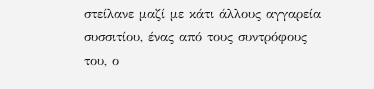στείλανε μαζί με κάτι άλλους αγγαρεία συσσιτίου, ένας από τους συντρόφους του, ο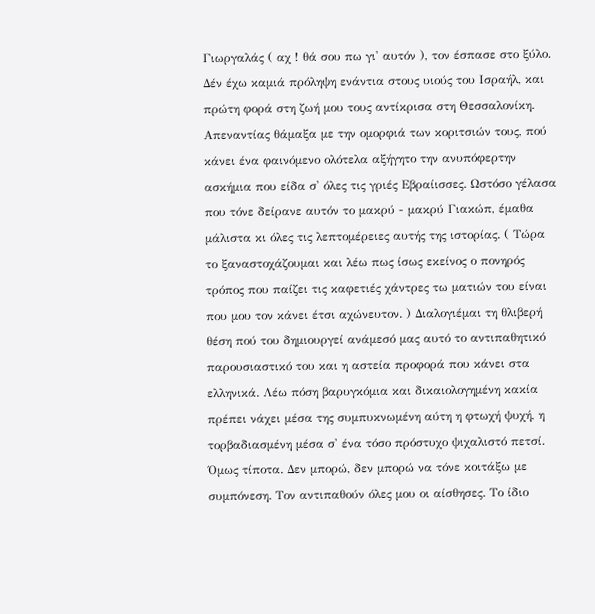Γιωργαλάς ( αχ ! θά σου πω γι' αυτόν ), τον έσπασε στο ξύλο. Δέν έχω καμιά πρόληψη ενάντια στους υιούς του Ισραήλ, και πρώτη φορά στη ζωή μου τους αντίκρισα στη Θεσσαλονίκη. Απεναντίας θάμαξα με την ομορφιά των κοριτσιών τους, πού κάνει ένα φαινόμενο ολότελα αξήγητο την ανυπόφερτην ασκήμια που είδα σ' όλες τις γριές Εβραίισσες. Ωστόσο γέλασα που τόνε δείρανε αυτόν το μακρύ - μακρύ Γιακώπ, έμαθα μάλιστα κι όλες τις λεπτομέρειες αυτής της ιστορίας. ( Τώρα το ξαναστοχάζουμαι και λέω πως ίσως εκείνος ο πονηρός τρόπος που παίζει τις καφετιές χάντρες τω ματιών του είναι που μου τον κάνει έτσι αχώνευτον. ) Διαλογιέμαι τη θλιβερή θέση πού του δημιουργεί ανάμεσό μας αυτό το αντιπαθητικό παρουσιαστικό του και η αστεία προφορά που κάνει στα ελληνικά. Λέω πόση βαρυγκόμια και δικαιολογημένη κακία πρέπει νάχει μέσα της συμπυκνωμένη αύτη η φτωχή ψυχή, η τορβαδιασμένη μέσα σ' ένα τόσο πρόστυχο ψιχαλιστό πετσί. Όμως τίποτα. Δεν μπορώ, δεν μπορώ να τόνε κοιτάξω με συμπόνεση. Τον αντιπαθούν όλες μου οι αίσθησες. Το ίδιο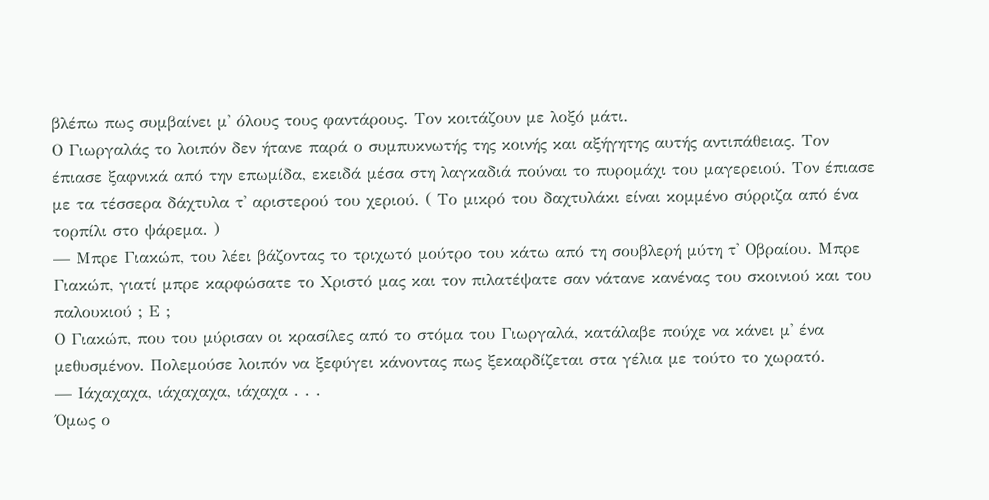βλέπω πως συμβαίνει μ' όλους τους φαντάρους. Τον κοιτάζουν με λοξό μάτι.
Ο Γιωργαλάς το λοιπόν δεν ήτανε παρά ο συμπυκνωτής της κοινής και αξήγητης αυτής αντιπάθειας. Τον έπιασε ξαφνικά από την επωμίδα, εκειδά μέσα στη λαγκαδιά πούναι το πυρομάχι του μαγερειού. Τον έπιασε με τα τέσσερα δάχτυλα τ' αριστερού του χεριού. ( Το μικρό του δαχτυλάκι είναι κομμένο σύρριζα από ένα τορπίλι στο ψάρεμα. )
— Μπρε Γιακώπ, του λέει βάζοντας το τριχωτό μούτρο του κάτω από τη σουβλερή μύτη τ' Οβραίου. Μπρε Γιακώπ, γιατί μπρε καρφώσατε το Χριστό μας και τον πιλατέψατε σαν νάτανε κανένας του σκοινιού και του παλουκιού ; Ε ;
Ο Γιακώπ, που του μύρισαν οι κρασίλες από το στόμα του Γιωργαλά, κατάλαβε πούχε να κάνει μ' ένα μεθυσμένον. Πολεμούσε λοιπόν να ξεφύγει κάνοντας πως ξεκαρδίζεται στα γέλια με τούτο το χωρατό.
— Ιάχαχαχα, ιάχαχαχα, ιάχαχα . . .
Όμως ο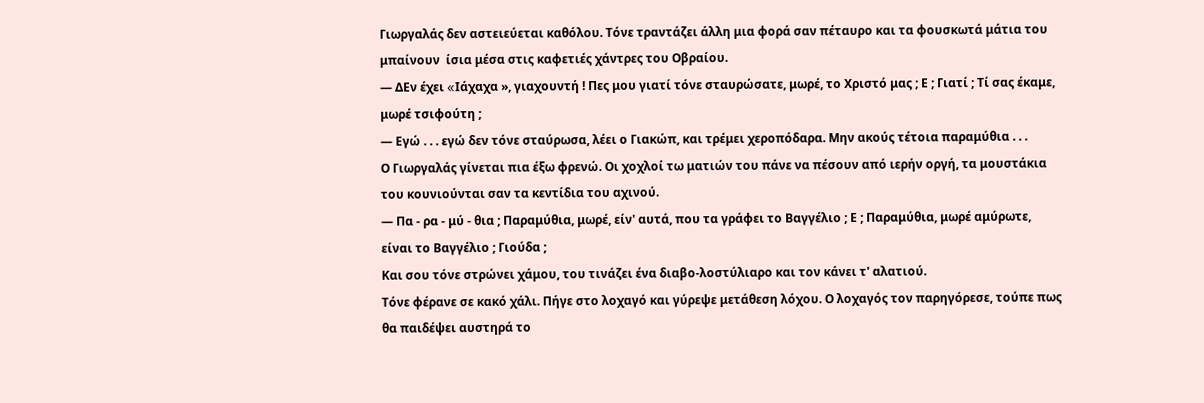Γιωργαλάς δεν αστειεύεται καθόλου. Τόνε τραντάζει άλλη μια φορά σαν πέταυρο και τα φουσκωτά μάτια του μπαίνουν  ίσια μέσα στις καφετιές χάντρες του Οβραίου.
— ΔΕν έχει «Iάχαχα », γιαχουντή ! Πες μου γιατί τόνε σταυρώσατε, μωρέ, το Χριστό μας ; Ε ; Γιατί ; Τί σας έκαμε, μωρέ τσιφούτη ;
— Εγώ . . . εγώ δεν τόνε σταύρωσα, λέει ο Γιακώπ, και τρέμει χεροπόδαρα. Μην ακούς τέτοια παραμύθια . . .
Ο Γιωργαλάς γίνεται πια έξω φρενώ. Οι χοχλοί τω ματιών του πάνε να πέσουν από ιερήν οργή, τα μουστάκια του κουνιούνται σαν τα κεντίδια του αχινού.
— Πα - ρα - μύ - θια ; Παραμύθια, μωρέ, είν' αυτά, που τα γράφει το Βαγγέλιο ; Ε ; Παραμύθια, μωρέ αμύρωτε, είναι το Βαγγέλιο ; Γιούδα ;
Και σου τόνε στρώνει χάμου, του τινάζει ένα διαβο-λοστύλιαρο και τον κάνει τ' αλατιού.
Τόνε φέρανε σε κακό χάλι. Πήγε στο λοχαγό και γύρεψε μετάθεση λόχου. Ο λοχαγός τον παρηγόρεσε, τούπε πως θα παιδέψει αυστηρά το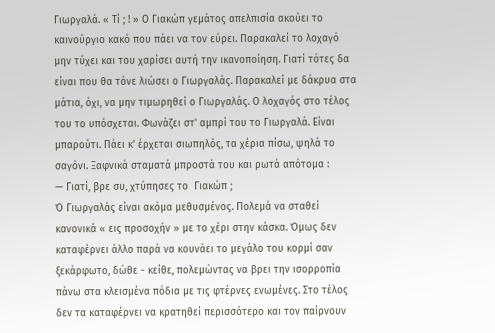Γιωργαλά. « Τί ; ! » Ο Γιακώπ γεμάτος απελπισία ακούει το καινούργιο κακό που πάει να τον εύρει. Παρακαλεί το λοχαγό μην τύχει και του χαρίσει αυτή την ικανοποίηση. Γιατί τότες δα είναι που θα τόνε λιώσει ο Γιωργαλάς. Παρακαλεί με δάκρυα στα μάτια, όχι, να μην τιμωρηθεί ο Γιωργαλάς. Ο λοχαγός στο τέλος του το υπόσχεται. Φωνάζει στ' αμπρί του το Γιωργαλά. Είναι μπαρούτι. Πάει κ' έρχεται σιωπηλός, τα χέρια πίσω, ψηλά το σαγόνι. Ξαφνικά σταματά μπροστά του και ρωτά απότομα :
— Γιατί, βρε συ, χτύπησες το  Γιακώπ ;
Ό Γιωργαλάς είναι ακόμα μεθυσμένος. Πολεμά να σταθεί κανονικά « εις προσοχήν » με το χέρι στην κάσκα. Όμως δεν καταφέρνει άλλο παρά να κουνάει το μεγάλο του κορμί σαν ξεκάρφωτο, δώθε - κείθε, πολεμώντας να βρει την ισορροπία πάνω στα κλεισμένα πόδια με τις φτέρνες ενωμένες. Στο τέλος δεν τα καταφέρνει να κρατηθεί περισσότερο και τον παίρνουν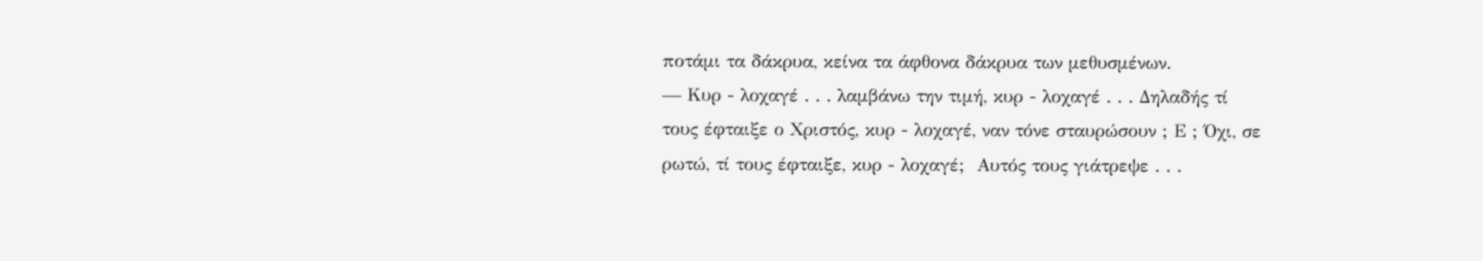ποτάμι τα δάκρυα, κείνα τα άφθονα δάκρυα των μεθυσμένων.
— Κυρ - λοχαγέ . . . λαμβάνω την τιμή, κυρ - λοχαγέ . . . Δηλαδής τί τους έφταιξε ο Χριστός, κυρ - λοχαγέ, ναν τόνε σταυρώσουν ; Ε ; Όχι, σε ρωτώ, τί τους έφταιξε, κυρ - λοχαγέ;  Αυτός τους γιάτρεψε . . .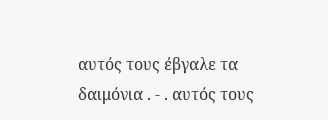αυτός τους έβγαλε τα δαιμόνια . - . αυτός τους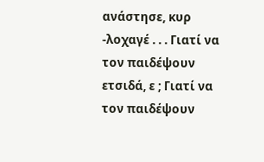ανάστησε, κυρ -λοχαγέ . . . Γιατί να τον παιδέψουν ετσιδά, ε ; Γιατί να τον παιδέψουν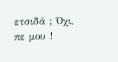ετσιδά ; Όχι, πε μου !